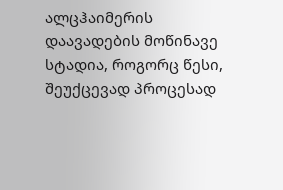ალცჰაიმერის დაავადების მოწინავე სტადია, როგორც წესი, შეუქცევად პროცესად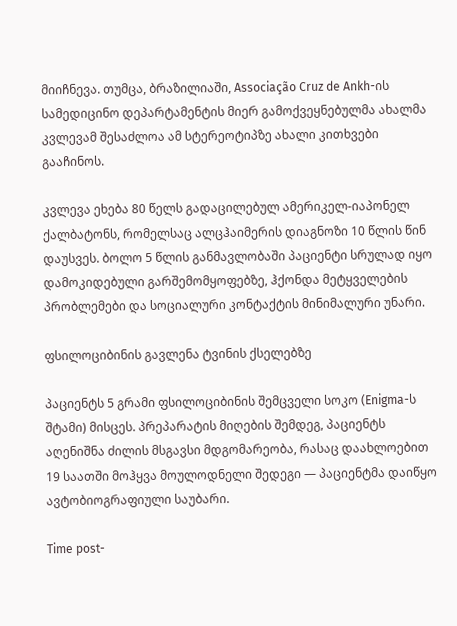მიიჩნევა. თუმცა, ბრაზილიაში, Associação Cruz de Ankh-ის სამედიცინო დეპარტამენტის მიერ გამოქვეყნებულმა ახალმა კვლევამ შესაძლოა ამ სტერეოტიპზე ახალი კითხვები გააჩინოს.

კვლევა ეხება 80 წელს გადაცილებულ ამერიკელ-იაპონელ ქალბატონს, რომელსაც ალცჰაიმერის დიაგნოზი 10 წლის წინ დაუსვეს. ბოლო 5 წლის განმავლობაში პაციენტი სრულად იყო დამოკიდებული გარშემომყოფებზე, ჰქონდა მეტყველების პრობლემები და სოციალური კონტაქტის მინიმალური უნარი.

ფსილოციბინის გავლენა ტვინის ქსელებზე

პაციენტს 5 გრამი ფსილოციბინის შემცველი სოკო (Enigma-ს შტამი) მისცეს. პრეპარატის მიღების შემდეგ, პაციენტს აღენიშნა ძილის მსგავსი მდგომარეობა, რასაც დაახლოებით 19 საათში მოჰყვა მოულოდნელი შედეგი — პაციენტმა დაიწყო ავტობიოგრაფიული საუბარი.

Time post-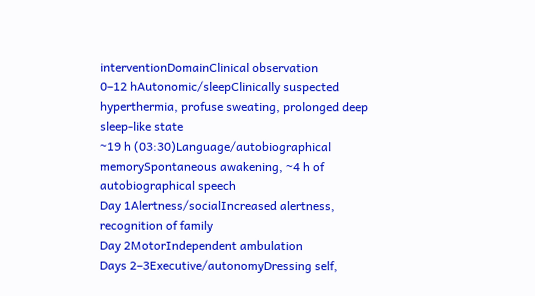interventionDomainClinical observation
0–12 hAutonomic/sleepClinically suspected hyperthermia, profuse sweating, prolonged deep sleep-like state
~19 h (03:30)Language/autobiographical memorySpontaneous awakening, ~4 h of autobiographical speech
Day 1Alertness/socialIncreased alertness, recognition of family
Day 2MotorIndependent ambulation
Days 2–3Executive/autonomyDressing self,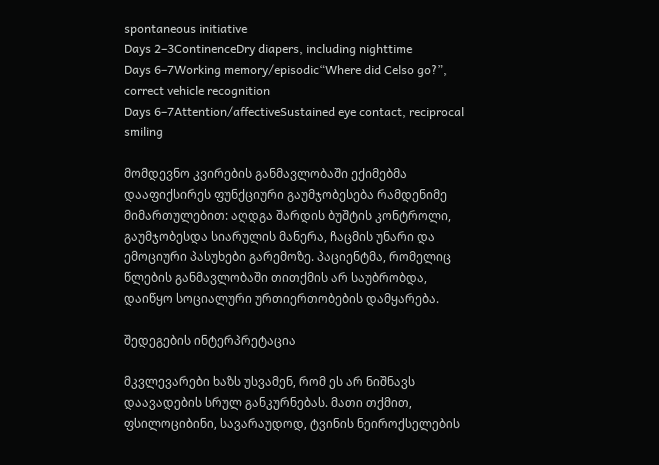spontaneous initiative
Days 2–3ContinenceDry diapers, including nighttime
Days 6–7Working memory/episodic“Where did Celso go?”, correct vehicle recognition
Days 6–7Attention/affectiveSustained eye contact, reciprocal smiling

მომდევნო კვირების განმავლობაში ექიმებმა დააფიქსირეს ფუნქციური გაუმჯობესება რამდენიმე მიმართულებით: აღდგა შარდის ბუშტის კონტროლი, გაუმჯობესდა სიარულის მანერა, ჩაცმის უნარი და ემოციური პასუხები გარემოზე. პაციენტმა, რომელიც წლების განმავლობაში თითქმის არ საუბრობდა, დაიწყო სოციალური ურთიერთობების დამყარება.

შედეგების ინტერპრეტაცია

მკვლევარები ხაზს უსვამენ, რომ ეს არ ნიშნავს დაავადების სრულ განკურნებას. მათი თქმით, ფსილოციბინი, სავარაუდოდ, ტვინის ნეიროქსელების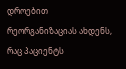დროებით რეორგანიზაციას ახდენს, რაც პაციენტს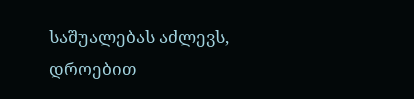საშუალებას აძლევს, დროებით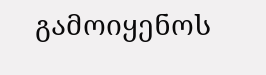გამოიყენოს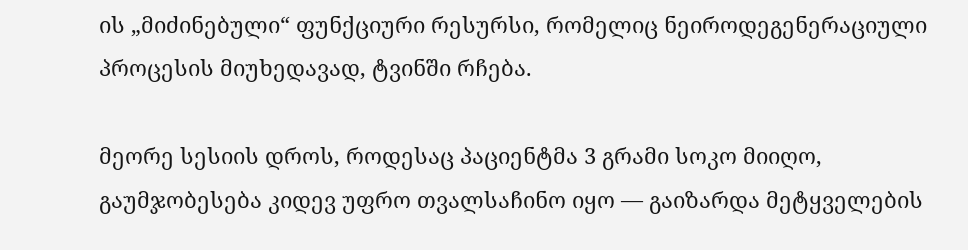ის „მიძინებული“ ფუნქციური რესურსი, რომელიც ნეიროდეგენერაციული პროცესის მიუხედავად, ტვინში რჩება.

მეორე სესიის დროს, როდესაც პაციენტმა 3 გრამი სოკო მიიღო, გაუმჯობესება კიდევ უფრო თვალსაჩინო იყო — გაიზარდა მეტყველების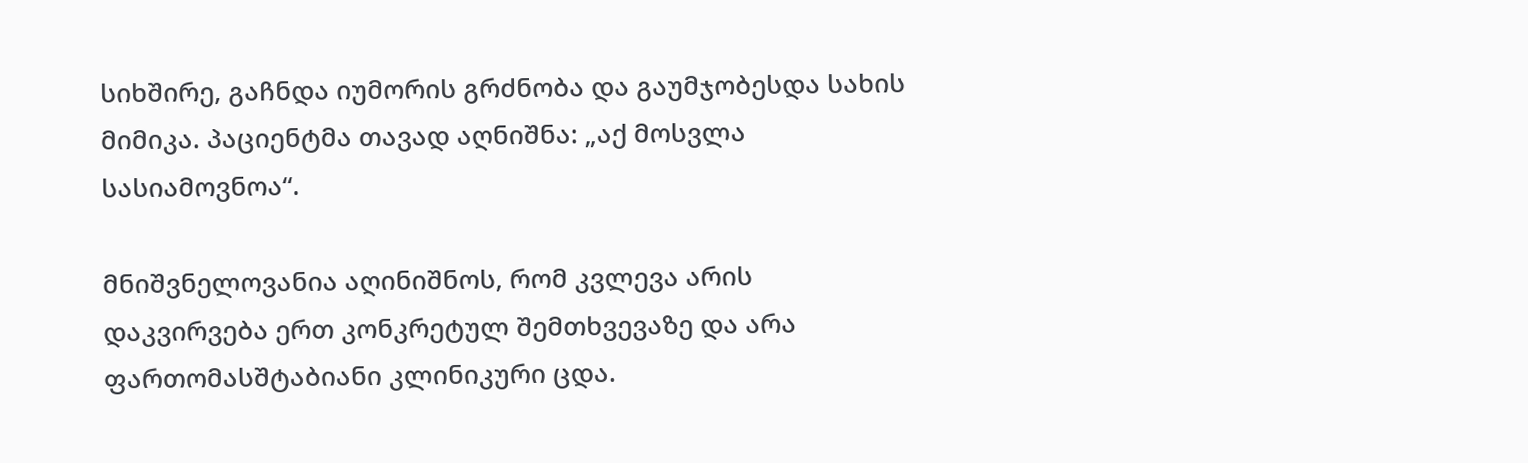სიხშირე, გაჩნდა იუმორის გრძნობა და გაუმჯობესდა სახის მიმიკა. პაციენტმა თავად აღნიშნა: „აქ მოსვლა სასიამოვნოა“.

მნიშვნელოვანია აღინიშნოს, რომ კვლევა არის დაკვირვება ერთ კონკრეტულ შემთხვევაზე და არა ფართომასშტაბიანი კლინიკური ცდა.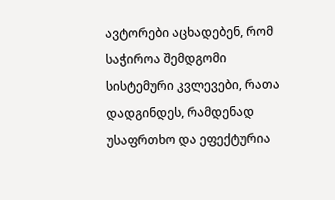ავტორები აცხადებენ, რომ საჭიროა შემდგომი სისტემური კვლევები, რათა დადგინდეს, რამდენად უსაფრთხო და ეფექტურია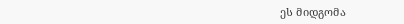ეს მიდგომა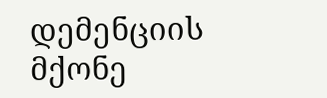დემენციის მქონე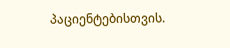პაციენტებისთვის.